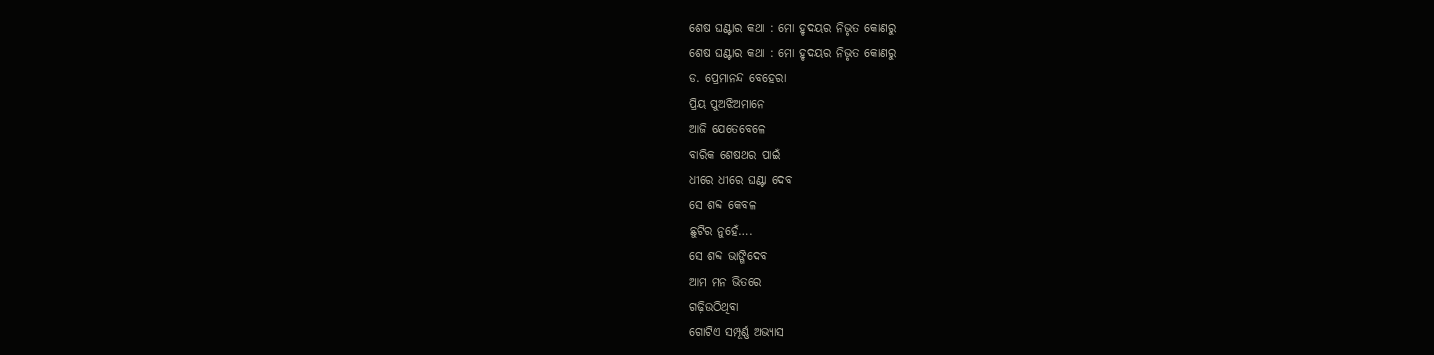ଶେଷ ଘଣ୍ଟାର କଥା : ମୋ ହୃଦୟର ନିଭୃତ କୋଣରୁ
ଶେଷ ଘଣ୍ଟାର କଥା : ମୋ ହୃଦୟର ନିଭୃତ କୋଣରୁ
ଡ. ପ୍ରେମାନନ୍ଦ ବେହେରା
ପ୍ରିୟ ପୁଅଝିଅମାନେ
ଆଜି ଯେତେବେଳେ
ବାରିକ ଶେଷଥର ପାଇଁ
ଧୀରେ ଧୀରେ ଘଣ୍ଟା ଦେବ
ସେ ଶବ୍ଦ କେବଳ
ଛୁଟିର ନୁହେଁ….
ସେ ଶବ୍ଦ ଭାଙ୍ଗିଦେବ
ଆମ ମନ ଭିତରେ
ଗଢ଼ିଉଠିଥିବା
ଗୋଟିଏ ସମ୍ପୂର୍ଣ୍ଣ ଅଭ୍ୟାସ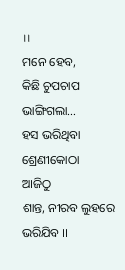।।
ମନେ ହେବ,
କିଛି ଚୁପଚାପ ଭାଙ୍ଗିଗଲା…
ହସ ଭରିଥିବା ଶ୍ରେଣୀକୋଠା
ଆଜିଠୁ
ଶାନ୍ତ, ନୀରବ ଲୁହରେ ଭରିଯିବ ।।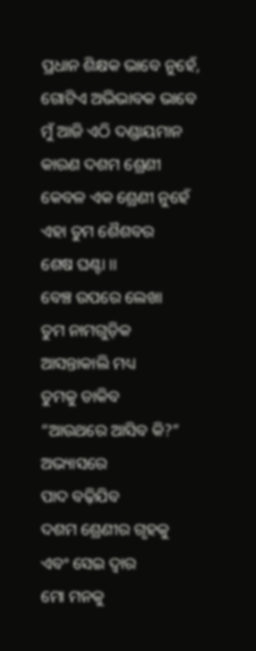ପ୍ରଧାନ ଶିକ୍ଷକ ଭାବେ ନୁହେଁ,
ଗୋଟିଏ ଅଭିଭାବକ ଭାବେ
ମୁଁ ଆଜି ଏଠି ଦଣ୍ଡାୟମାନ
କାରଣ ଦଶମ ଶ୍ରେଣୀ
କେବଳ ଏକ ଶ୍ରେଣୀ ନୁହେଁ
ଏହା ତୁମ ଶୈଶବର
ଶେଷ ଘଣ୍ଟା ।।
ବେଞ୍ଚ ଉପରେ ଲେଖା
ତୁମ ନାମଗୁଡ଼ିକ
ଆସନ୍ତାକାଲି ମଧ୍ୟ
ତୁମକୁ ଡାକିବ
“ଆଉଥରେ ଆସିବ କି?”
ଅଭ୍ୟାସରେ
ପାଦ ବଢ଼ିଯିବ
ଦଶମ ଶ୍ରେଣୀର ଗୃହକୁ
ଏବଂ ସେଇ ଦ୍ବାର
ମୋ ମନକୁ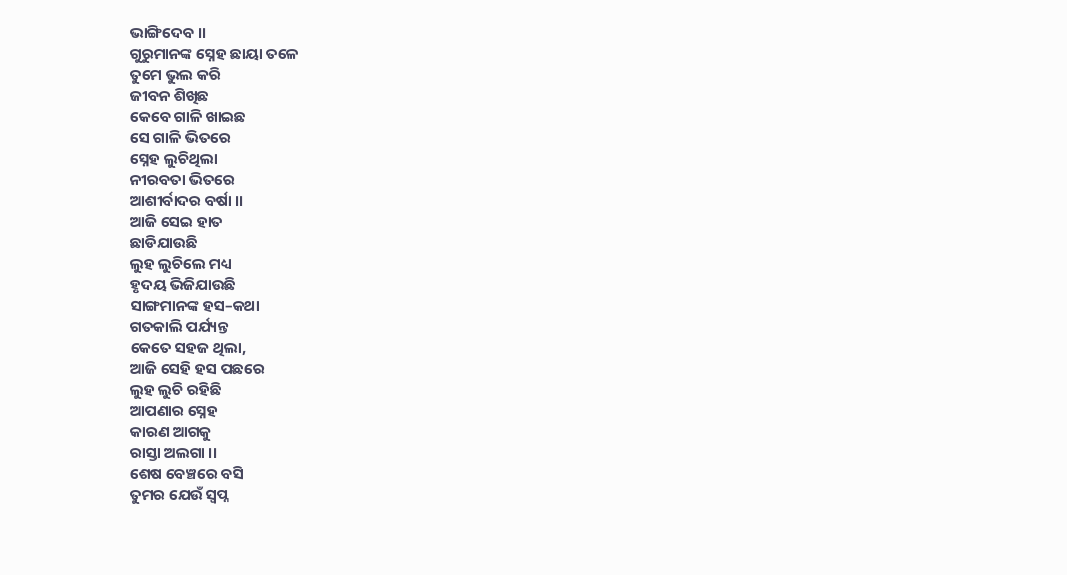ଭାଙ୍ଗିଦେବ ।।
ଗୁରୁମାନଙ୍କ ସ୍ନେହ ଛାୟା ତଳେ
ତୁମେ ଭୁଲ କରି
ଜୀବନ ଶିଖିଛ
କେବେ ଗାଳି ଖାଇଛ
ସେ ଗାଳି ଭିତରେ
ସ୍ନେହ ଲୁଚିଥିଲା
ନୀରବତା ଭିତରେ
ଆଶୀର୍ବାଦର ବର୍ଷା ।।
ଆଜି ସେଇ ହାତ
ଛାଡିଯାଉଛି
ଲୁହ ଲୁଚିଲେ ମଧ୍ୟ
ହୃଦୟ ଭିଜିଯାଉଛି
ସାଙ୍ଗମାନଙ୍କ ହସ–କଥା
ଗତକାଲି ପର୍ଯ୍ୟନ୍ତ
କେତେ ସହଜ ଥିଲା,
ଆଜି ସେହି ହସ ପଛରେ
ଲୁହ ଲୁଚି ରହିଛି
ଆପଣାର ସ୍ନେହ
କାରଣ ଆଗକୁ
ରାସ୍ତା ଅଲଗା ।।
ଶେଷ ବେଞ୍ଚରେ ବସି
ତୁମର ଯେଉଁ ସ୍ବପ୍ନ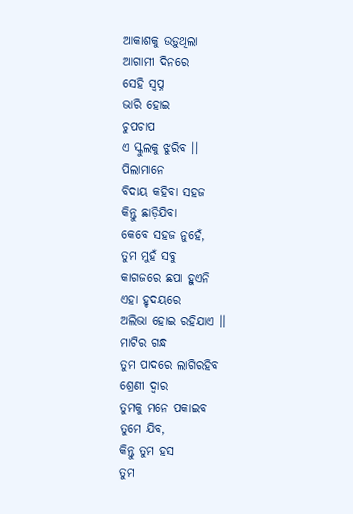ଆକାଶକୁ ଉଡ଼ୁଥିଲା
ଆଗାମୀ ଦିନରେ
ସେହି ସ୍ବପ୍ନ
ଭାରି ହୋଇ
ଚୁପଚାପ
ଏ ସ୍କୁଲକୁ ଝୁରିବ ।।
ପିଲାମାନେ
ବିଦାୟ କହିବା ସହଜ
କିନ୍ତୁ ଛାଡ଼ିଯିବା
କେବେ ସହଜ ନୁହେଁ,
ତୁମ ମୁହଁ ସବୁ
କାଗଜରେ ଛପା ହୁଏନି
ଏହା ହୃଦୟରେ
ଅଲିଭା ହୋଇ ରହିଯାଏ ।।
ମାଟିର ଗନ୍ଧ
ତୁମ ପାଦରେ ଲାଗିରହିବ
ଶ୍ରେଣୀ ଦ୍ବାର
ତୁମକୁ ମନେ ପକାଇବ
ତୁମେ ଯିବ,
କିନ୍ତୁ ତୁମ ହସ
ତୁମ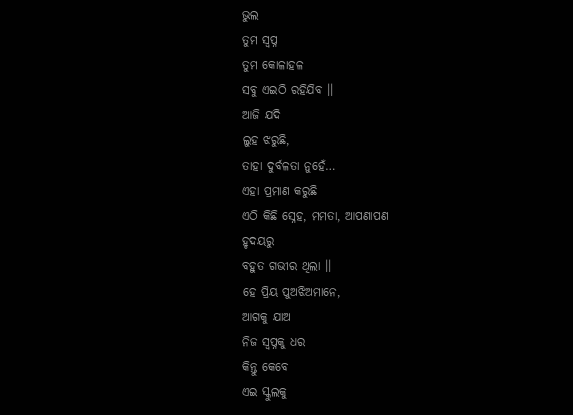ଭୁଲ
ତୁମ ସ୍ବପ୍ନ
ତୁମ କୋଳାହଳ
ସବୁ ଏଇଠି ରହିଯିବ ।।
ଆଜି ଯଦି
ଲୁହ ଝରୁଛି,
ତାହା ଦୁର୍ବଳତା ନୁହେଁ…
ଏହା ପ୍ରମାଣ କରୁଛି
ଏଠି କିଛି ସ୍ନେହ, ମମତା, ଆପଣାପଣ
ହୃଦୟରୁ
ବହୁତ ଗଭୀର ଥିଲା ।।
ହେ ପ୍ରିୟ ପୁଅଝିଅମାନେ,
ଆଗକୁ ଯାଅ
ନିଜ ସ୍ବପ୍ନକୁ ଧର
କିନ୍ତୁ କେବେ
ଏଇ ସ୍କୁଲକୁ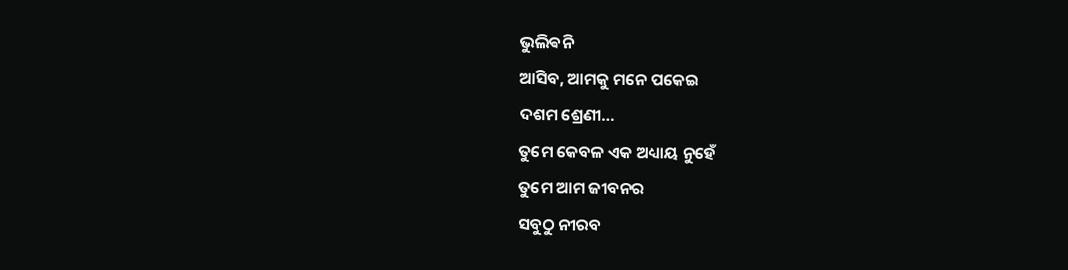ଭୁଲିଵନି
ଆସିବ, ଆମକୁ ମନେ ପକେଇ
ଦଶମ ଶ୍ରେଣୀ…
ତୁମେ କେବଳ ଏକ ଅଧ୍ୟାୟ ନୁହେଁ
ତୁମେ ଆମ ଜୀବନର
ସବୁଠୁ ନୀରବ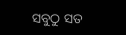ସବୁଠୁ ସତ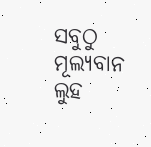ସବୁଠୁ ମୂଲ୍ୟବାନ ଲୁହ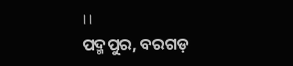।।
ପଦ୍ମପୁର, ବରଗଡ଼